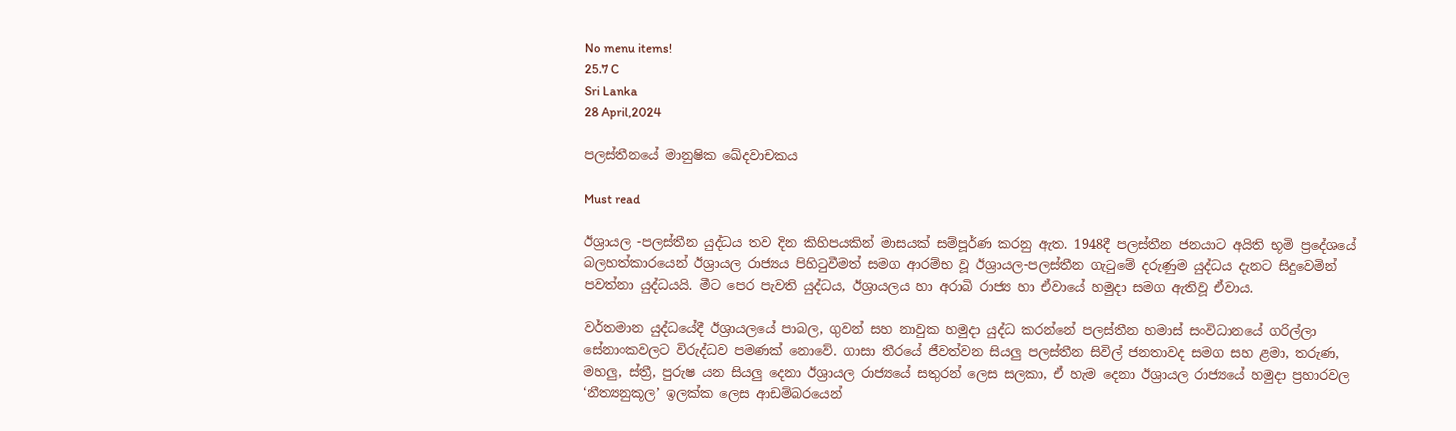No menu items!
25.7 C
Sri Lanka
28 April,2024

පලස්තීනයේ මානුෂික ඛේදවාචකය

Must read

ඊශ්‍රායල -පලස්තීන යුද්ධය තව දින කිහිපයකින් මාසයක් සම්පූර්ණ කරනු ඇත. 1948දී පලස්තීන ජනයාට අයිති භූමි ප්‍රදේශයේ බලහත්කාරයෙන් ඊශ්‍රායල රාජ්‍යය පිහිටුවීමත් සමග ආරම්භ වූ ඊශ්‍රායල-පලස්තීන ගැටුමේ දරුණුම යුද්ධය දැනට සිදුවෙමින් පවත්නා යුද්ධයයි. මීට පෙර පැවති යුද්ධය, ඊශ්‍රායලය හා අරාබි රාජ්‍ය හා ඒවායේ හමුදා සමග ඇතිවූ ඒවාය.

වර්තමාන යුද්ධයේදී ඊශ්‍රායලයේ පාබල, ගුවන් සහ නාවුක හමුදා යුද්ධ කරන්නේ පලස්තීන හමාස් සංවිධානයේ ගරිල්ලා සේනාංකවලට විරුද්ධව පමණක් නොවේ. ගාසා තීරයේ ජීවත්වන සියලු පලස්තීන සිවිල් ජනතාවද සමග සහ ළමා, තරුණ, මහලු, ස්ත්‍රී, පුරුෂ යන සියලු දෙනා ඊශ්‍රායල රාජ්‍යයේ සතුරන් ලෙස සලකා, ඒ හැම දෙනා ඊශ්‍රායල රාජ්‍යයේ හමුදා ප්‍රහාරවල ‘නීත්‍යනුකූල’ ඉලක්ක ලෙස ආඩම්බරයෙන්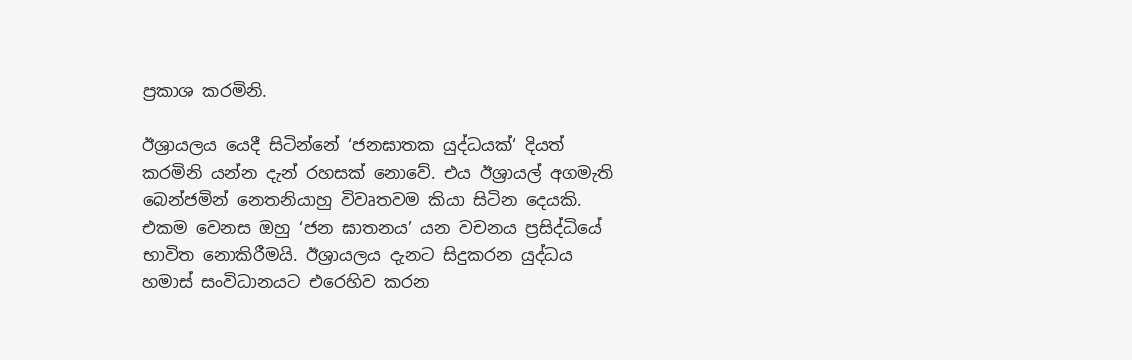ප්‍රකාශ කරමිනි.

ඊශ්‍රායලය යෙදී සිටින්නේ ‘ජනඝාතක යුද්ධයක්‘ දියත් කරමිනි යන්න දැන් රහසක් නොවේ. එය ඊශ්‍රායල් අගමැති බෙන්ජමින් නෙතනියාහු විවෘතවම කියා සිටින දෙයකි. එකම වෙනස ඔහු ‘ජන ඝාතනය’ යන වචනය ප්‍රසිද්ධියේ භාවිත නොකිරීමයි. ඊශ්‍රායලය දැනට සිදුකරන යුද්ධය හමාස් සංවිධානයට එරෙහිව කරන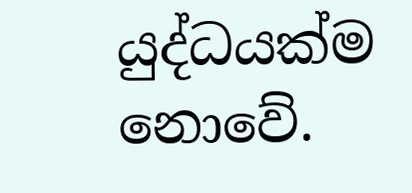යුද්ධයක්ම නොවේ.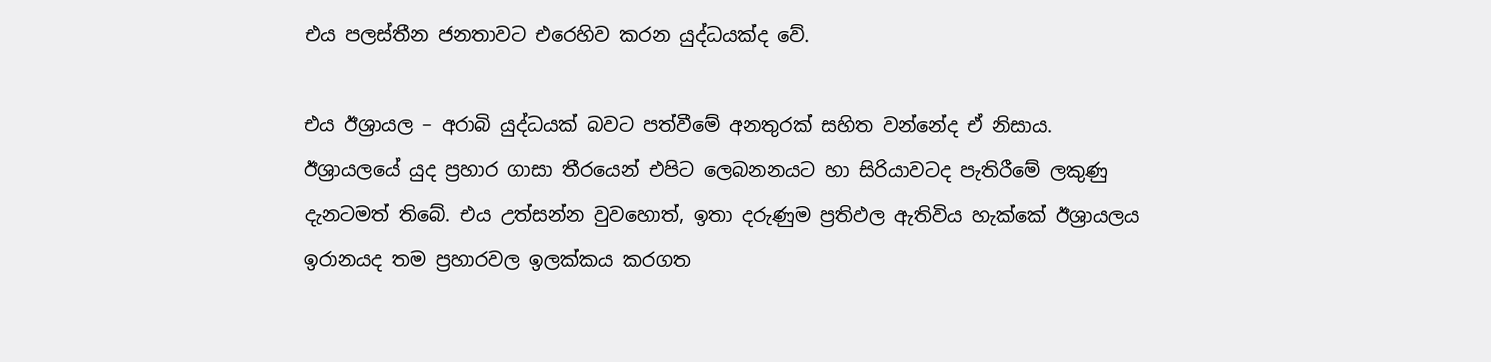එය පලස්තීන ජනතාවට එරෙහිව කරන යුද්ධයක්ද වේ.

එය ඊශ්‍රායල – අරාබි යුද්ධයක් බවට පත්වීමේ අනතුරක් සහිත වන්නේද ඒ නිසාය. ඊශ්‍රායලයේ යුද ප්‍රහාර ගාසා තීරයෙන් එපිට ලෙබනනයට හා සිරියාවටද පැතිරීමේ ලකුණු දැනටමත් තිබේ. එය උත්සන්න වුවහොත්, ඉතා දරුණුම ප්‍රතිඵල ඇතිවිය හැක්කේ ඊශ්‍රායලය ඉරානයද තම ප්‍රහාරවල ඉලක්කය කරගත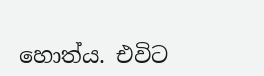හොත්ය. එවිට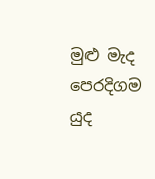මුළු මැද පෙරදිගම යුද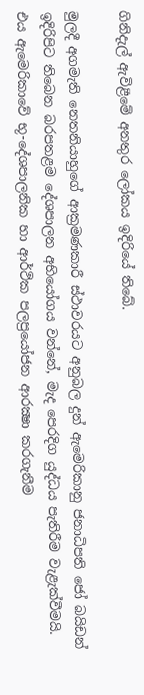ගිනිදැල් ඇවිළීමේ අනතුර ලෝකය ඉදිරියේ තිබේ.

මුලදී අගමැති නෙතනියාහුගේ ආක්‍රමණකාරී ස්ථාවරයට අනුබල දුන් ඇමෙරිකානු ජනාධිපති ජෝ බයිඩන් ඉදිරිපිට තිබෙන බරපතළම දේශපාලන අභියෝගය වන්නේ, මැද පෙරදිග යුද්ධය පැතිරීම වැළැක්වීමයි. එය ඇමෙරිකාවේ භූ-දේශපාලනික හා ආර්ථික පලප්‍රයෝජන ආරක්‍ෂා කරගැනීම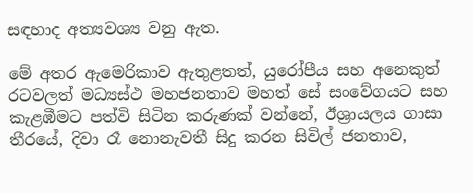සඳහාද අත්‍යවශ්‍ය වනු ඇත.

මේ අතර ඇමෙරිකාව ඇතුළතත්, යුරෝපීය සහ අනෙකුත් රටවලත් මධ්‍යස්ථ මහජනතාව මහත් සේ සංවේගයට සහ කැළඹීමට පත්වි සිටින කරුණක් වන්නේ, ඊශ්‍රායලය ගාසා තීරයේ, දිවා රෑ නොනැවතී සිදු කරන සිවිල් ජනතාව,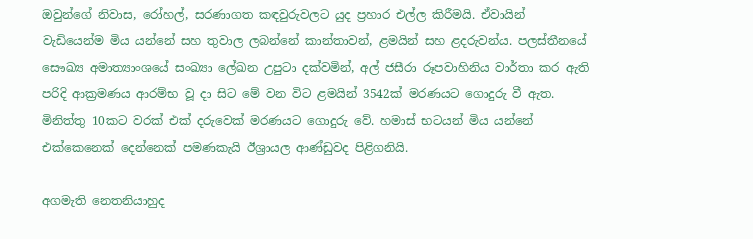ඔවුන්ගේ නිවාස, රෝහල්, සරණාගත කඳවුරුවලට යුද ප්‍රහාර එල්ල කිරීමයි. ඒවායින් වැඩියෙන්ම මිය යන්නේ සහ තුවාල ලබන්නේ කාන්තාවන්, ළමයින් සහ ළදරුවන්ය. පලස්තීනයේ සෞඛ්‍ය අමාත්‍යාංශයේ සංඛ්‍යා ලේඛන උපුටා දක්වමින්, අල් ජසීරා රූපවාහිනිය වාර්තා කර ඇති පරිදි ආක්‍රමණය ආරම්භ වූ දා සිට මේ වන විට ළමයින් 3542ක් මරණයට ගොදුරු වී ඇත. මිනිත්තු 10කට වරක් එක් දරුවෙක් මරණයට ගොදුරු වේ. හමාස් භටයන් මිය යන්නේ එක්කෙනෙක් දෙන්නෙක් පමණකැයි ඊශ්‍රායල ආණ්ඩුවද පිළිගනියි.

අගමැති නෙතනියාහුද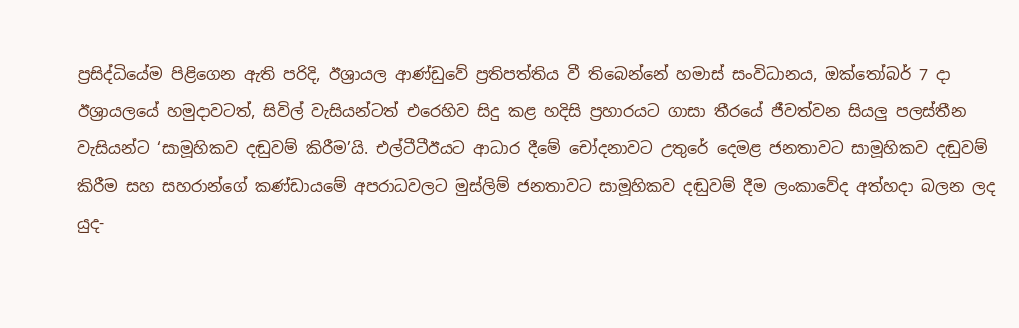ප්‍රසිද්ධියේම පිළිගෙන ඇති පරිදි, ඊශ්‍රායල ආණ්ඩුවේ ප්‍රතිපත්තිය වී තිබෙන්නේ හමාස් සංවිධානය, ඔක්තෝබර් 7 දා ඊශ්‍රායලයේ හමුදාවටත්, සිවිල් වැසියන්ටත් එරෙහිව සිදු කළ හදිසි ප්‍රහාරයට ගාසා තීරයේ ජීවත්වන සියලු පලස්තීන වැසියන්ට ‘සාමූහිකව දඬුවම් කිරීම’යි. එල්ටීටීඊයට ආධාර දීමේ චෝදනාවට උතුරේ දෙමළ ජනතාවට සාමූහිකව දඬුවම් කිරීම සහ සහරාන්ගේ කණ්ඩායමේ අපරාධවලට මුස්ලිම් ජනතාවට සාමූහිකව දඬුවම් දීම ලංකාවේද අත්හදා බලන ලද යුද-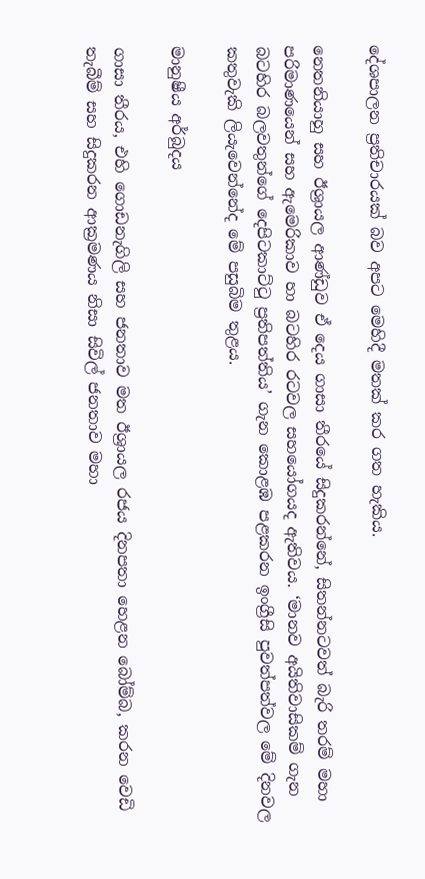දේශපාලන ප්‍රතිචාරයක් බව අපට මෙහිදී මතක් කර ගත හැකිය.

නෙතනියාහු සහ ඊශ්‍රායල ආණ්ඩුව ඒ දෙය ගාසා තීරයේ සිදුකරන්නේ, සිතන්නටවත් බැරි තරම් මහා පරිමාණයෙන් සහ ඇමෙරිකාව හා බටහිර රටවල සහයෝගයද ඇතිවය. ‘මානව අයිතිවාසිකම් ගැන බටහිර බලවතුන්ගේ දෙපිටකාට්ටු ප්‍රතිපත්තිය’ ගැන කොළඹ පළකරන ඉංග්‍රීසි පුවත්පත්වල මේ දිනවල කතුවැකි ලියැවෙන්නේද මේ පසුබිම තුළය.

මානුෂීය අර්බුදය

ගාසා තීරය, එහි ගොඩනැගිලි සහ ජනතාව මත ඊශ්‍රායල රජය දිනපතා හෙළන බෝම්බ, කරන වෙඩි තැබීම් සහ සිදුකරන ආක්‍රමණය නිසා සිවිල් ජනතාව මහා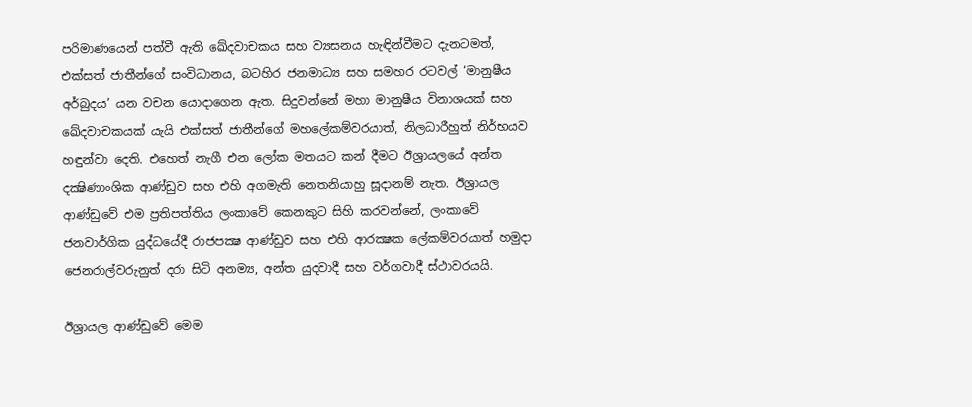පරිමාණයෙන් පත්වී ඇති ඛේදවාචකය සහ ව්‍යසනය හැඳින්වීමට දැනටමත්, එක්සත් ජාතීන්ගේ සංවිධානය, බටහිර ජනමාධ්‍ය සහ සමහර රටවල් ‘මානුෂීය අර්බුදය’ යන වචන යොදාගෙන ඇත. සිදුවන්නේ මහා මානුෂීය විනාශයක් සහ ඛේදවාචකයක් යැයි එක්සත් ජාතීන්ගේ මහලේකම්වරයාත්, නිලධාරීහුත් නිර්භයව හඳුන්වා දෙති. එහෙත් නැගී එන ලෝක මතයට කන් දීමට ඊශ්‍රායලයේ අන්ත දක්‍ෂිණාංශික ආණ්ඩුව සහ එහි අගමැති නෙතනියාහු සූදානම් නැත. ඊශ්‍රායල ආණ්ඩුවේ එම ප්‍රතිපත්තිය ලංකාවේ කෙනකුට සිහි කරවන්නේ, ලංකාවේ ජනවාර්ගික යුද්ධයේදී රාජපක්‍ෂ ආණ්ඩුව සහ එහි ආරක්‍ෂක ලේකම්වරයාත් හමුදා ජෙනරාල්වරුනුත් දරා සිටි අනම්‍ය, අන්ත යුදවාදී සහ වර්ගවාදී ස්ථාවරයයි.

ඊශ්‍රායල ආණ්ඩුවේ මෙම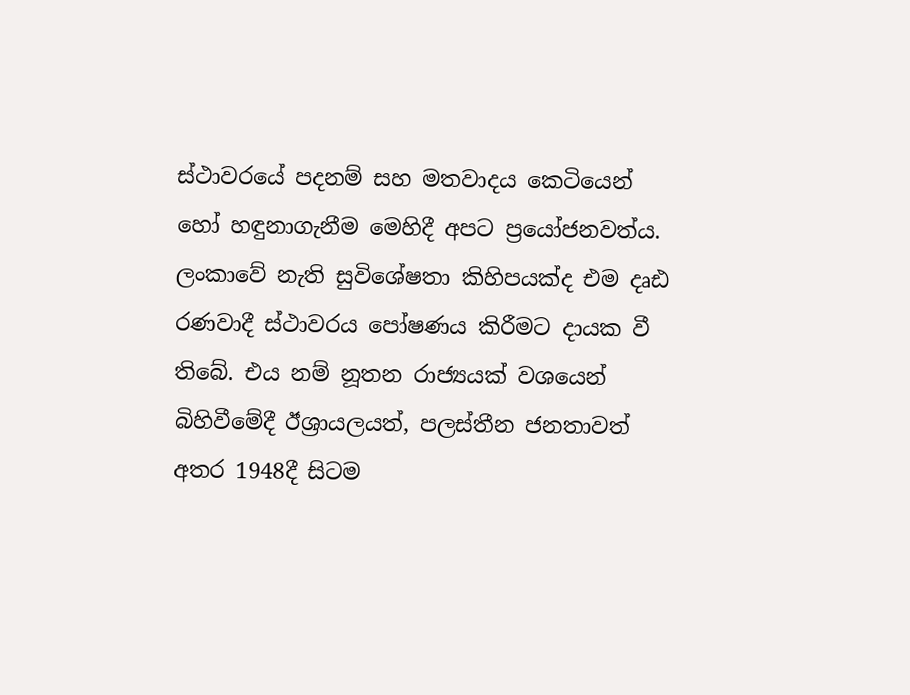ස්ථාවරයේ පදනම් සහ මතවාදය කෙටියෙන් හෝ හඳුනාගැනීම මෙහිදී අපට ප්‍රයෝජනවත්ය. ලංකාවේ නැති සුවිශේෂතා කිහිපයක්ද එම දෘඪ රණවාදී ස්ථාවරය පෝෂණය කිරීමට දායක වී තිබේ. එය නම් නූතන රාජ්‍යයක් වශයෙන් බිහිවීමේදී ඊශ්‍රායලයත්, පලස්තීන ජනතාවත් අතර 1948දී සිටම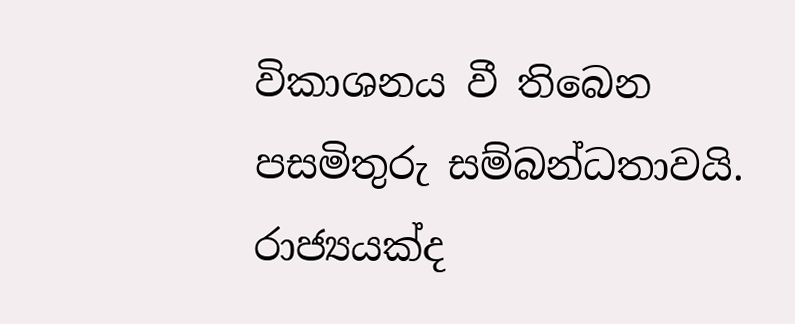විකාශනය වී තිබෙන පසමිතුරු සම්බන්ධතාවයි. රාජ්‍යයක්ද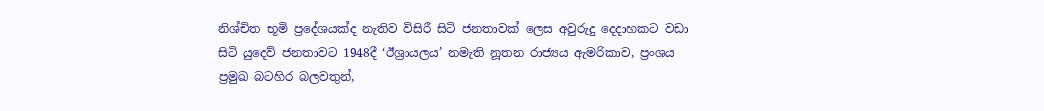නිශ්චිත භූමි ප්‍රදේශයක්ද නැතිව විසිරී සිටි ජනතාවක් ලෙස අවුරුදු දෙදාහකට වඩා සිටි යුදෙව් ජනතාවට 1948දී ‘ඊශ්‍රායලය’ නමැති නූතන රාජ්‍යය ඇමරිකාව, ප්‍රංශය ප්‍රමුඛ බටහිර බලවතුන්,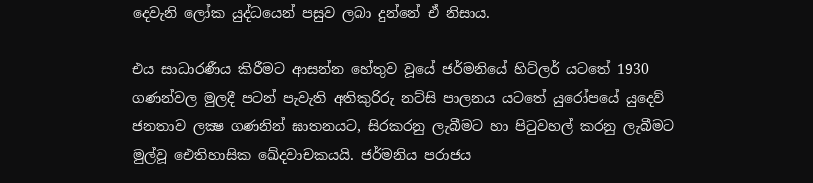දෙවැනි ලෝක යුද්ධයෙන් පසුව ලබා දුන්නේ ඒ නිසාය.

එය සාධාරණීය කිරීමට ආසන්න හේතුව වූයේ ජර්මනියේ හිට්ලර් යටතේ 1930 ගණන්වල මුලදී පටන් පැවැති අතිකුරිරු නට්සි පාලනය යටතේ යුරෝපයේ යුදෙව් ජනතාව ලක්‍ෂ ගණනින් ඝාතනයට, සිරකරනු ලැබීමට හා පිටුවහල් කරනු ලැබීමට මුල්වූ ඓතිහාසික ඛේදවාචකයයි. ජර්මනිය පරාජය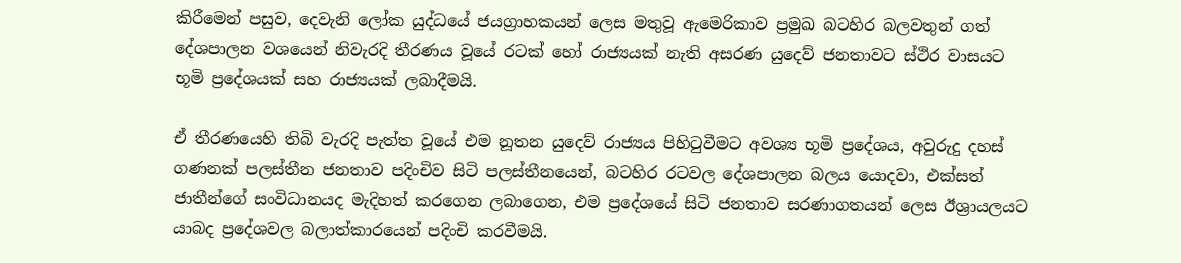කිරීමෙන් පසුව, දෙවැනි ලෝක යුද්ධයේ ජයග්‍රාහකයන් ලෙස මතුවූ ඇමෙරිකාව ප්‍රමුඛ බටහිර බලවතුන් ගත් දේශපාලන වශයෙන් නිවැරදි තීරණය වූයේ රටක් හෝ රාජ්‍යයක් නැති අසරණ යුදෙව් ජනතාවට ස්ථිර වාසයට භූමි ප්‍රදේශයක් සහ රාජ්‍යයක් ලබාදීමයි.

ඒ තීරණයෙහි තිබි වැරදි පැත්ත වූයේ එම නූතන යුදෙව් රාජ්‍යය පිහිටුවීමට අවශ්‍ය භූමි ප්‍රදේශය, අවුරුදු දහස් ගණනක් පලස්තීන ජනතාව පදිංචිව සිටි පලස්තීනයෙන්, බටහිර රටවල දේශපාලන බලය යොදවා, එක්සත් ජාතීන්ගේ සංවිධානයද මැදිහත් කරගෙන ලබාගෙන, එම ප්‍රදේශයේ සිටි ජනතාව සරණාගතයන් ලෙස ඊශ්‍රායලයට යාබද ප්‍රදේශවල බලාත්කාරයෙන් පදිංචි කරවීමයි.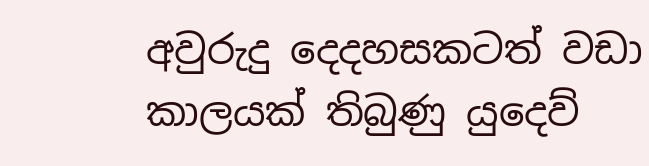අවුරුදු දෙදහසකටත් වඩා කාලයක් තිබුණු යුදෙව්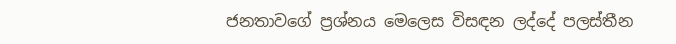ජනතාවගේ ප්‍රශ්නය මෙලෙස විසඳන ලද්දේ පලස්තීන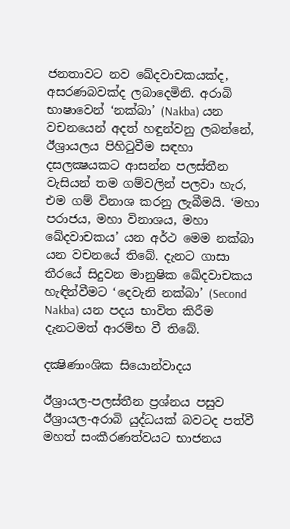ජනතාවට නව ඛේදවාචකයක්ද, අසරණබවක්ද ලබාදෙමිනි. අරාබි භාෂාවෙන් ‘නක්බා’ (Nakba) යන වචනයෙන් අදත් හඳුන්වනු ලබන්නේ, ඊශ්‍රායලය පිහිටුවීම සඳහා දසලක්‍ෂයකට ආසන්න පලස්තීන වැසියන් තම ගම්වලින් පලවා හැර, එම ගම් විනාශ කරනු ලැබීමයි. ‘මහා පරාජය, මහා විනාශය, මහා ඛේදවාචකය’ යන අර්ථ මෙම නක්බා යන වචනයේ තිබේ. දැනට ගාසා තීරයේ සිදුවන මානුෂික ඛේදවාචකය හැඳින්වීමට ‘දෙවැනි නක්බා’ (Second Nakba) යන පදය භාවිත කිරීම දැනටමත් ආරම්භ වී තිබේ.

දක්‍ෂිණාංශික සියොන්වාදය

ඊශ්‍රායල-පලස්තීන ප්‍රශ්නය පසුව ඊශ්‍රායල-අරාබි යුද්ධයක් බවටද පත්වී මහත් සංකීරණත්වයට භාජනය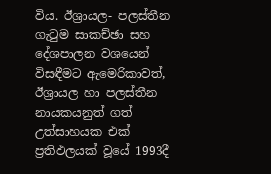විය. ඊශ්‍රායල- පලස්තීන ගැටුම සාකච්ඡා සහ දේශපාලන වශයෙන් විසඳීමට ඇමෙරිකාවත්, ඊශ්‍රායල හා පලස්තීන නායකයනුත් ගත් උත්සාහයක එක් ප්‍රතිඵලයක් වූයේ 1993දී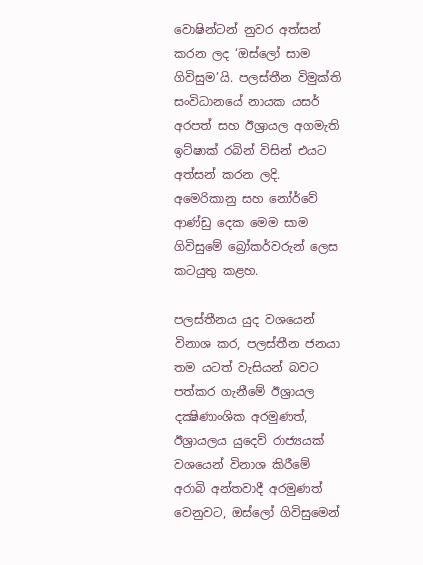වොෂින්ටන් නුවර අත්සන් කරන ලද ‘ඔස්ලෝ සාම ගිවිසුම’යි. පලස්තීන විමුක්ති සංවිධානයේ නායක යසර් අරපත් සහ ඊශ්‍රායල අගමැති ඉට්ෂාක් රබින් විසින් එයට අත්සන් කරන ලදි. අමෙරිකානු සහ නෝර්වේ ආණ්ඩු දෙක මෙම සාම ගිවිසුමේ බ්‍රෝකර්වරුන් ලෙස කටයුතු කළහ.

පලස්තීනය යුද වශයෙන් විනාශ කර, පලස්තීන ජනයා තම යටත් වැසියන් බවට පත්කර ගැනීමේ ඊශ්‍රායල දක්‍ෂිණාංශික අරමුණත්, ඊශ්‍රායලය යුදෙව් රාජ්‍යයක් වශයෙන් විනාශ කිරීමේ අරාබි අන්තවාදී අරමුණත් වෙනුවට, ඔස්ලෝ ගිවිසුමෙන්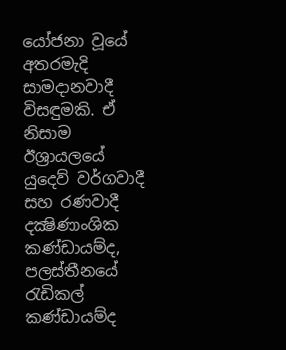යෝජනා වූයේ අතරමැදි සාමදානවාදී විසඳුමකි. ඒ නිසාම ඊශ්‍රායලයේ යුදෙව් වර්ගවාදී සහ රණවාදී දක්‍ෂිණාංශික කණ්ඩායම්ද, පලස්තීනයේ රැඩිකල් කණ්ඩායම්ද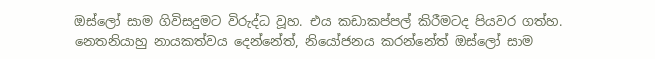ඔස්ලෝ සාම ගිවිසදුමට විරුද්ධ වූහ. එය කඩාකප්පල් කිරීමටද පියවර ගත්හ. නෙතනියාහු නායකත්වය දෙන්නේත්, නියෝජනය කරන්නේත් ඔස්ලෝ සාම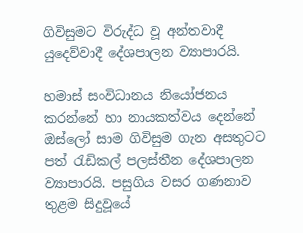ගිවිසුමට විරුද්ධ වූ අන්තවාදී යුදෙව්වාදී දේශපාලන ව්‍යාපාරයි.

හමාස් සංවිධානය නියෝජනය කරන්නේ හා නායකත්වය දෙන්නේ ඔස්ලෝ සාම ගිවිසුම ගැන අසතුටට පත් රැඩිකල් පලස්තීන දේශපාලන ව්‍යාපාරයි. පසුගිය වසර ගණනාව තුළම සිදුවූයේ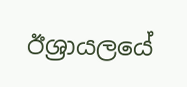ඊශ්‍රායලයේ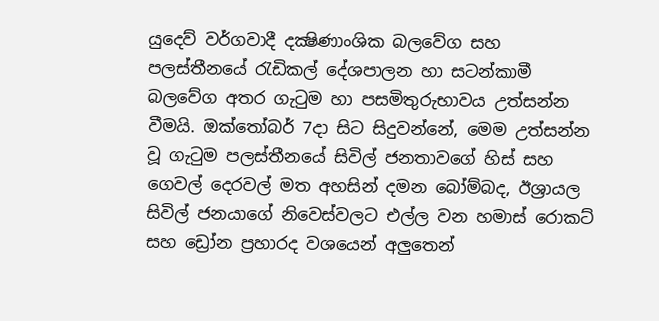යුදෙව් වර්ගවාදී දක්‍ෂිණාංශික බලවේග සහ පලස්තීනයේ රැඩිකල් දේශපාලන හා සටන්කාමී බලවේග අතර ගැටුම හා පසමිතුරුභාවය උත්සන්න වීමයි. ඔක්තෝබර් 7දා සිට සිදුවන්නේ, මෙම උත්සන්න වූ ගැටුම පලස්තීනයේ සිවිල් ජනතාවගේ හිස් සහ ගෙවල් දෙරවල් මත අහසින් දමන බෝම්බද, ඊශ්‍රායල සිවිල් ජනයාගේ නිවෙස්වලට එල්ල වන හමාස් රොකට් සහ ඩ්‍රෝන ප්‍රහාරද වශයෙන් අලුතෙන්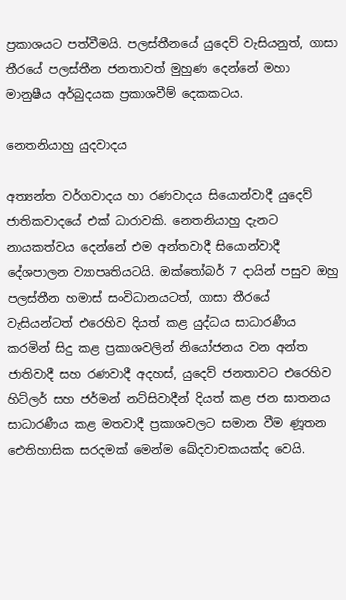ප්‍රකාශයට පත්වීමයි. පලස්තීනයේ යුදෙව් වැසියනුත්, ගාසා තීරයේ පලස්තීන ජනතාවත් මුහුණ දෙන්නේ මහා මානුෂීය අර්බුදයක ප්‍රකාශවීම් දෙකකටය.

නෙතනියාහු යුදවාදය

අත්‍යන්ත වර්ගවාදය හා රණවාදය සියොන්වාදී යුදෙව් ජාතිකවාදයේ එක් ධාරාවකි. නෙතනියාහු දැනට නායකත්වය දෙන්නේ එම අන්තවාදී සියොන්වාදී දේශපාලන ව්‍යාපෘතියටයි. ඔක්තෝබර් 7 දායින් පසුව ඔහු පලස්තීන හමාස් සංවිධානයටත්, ගාසා තීරයේ වැසියන්ටත් එරෙහිව දියත් කළ යුද්ධය සාධාරණීය කරමින් සිදු කළ ප්‍රකාශවලින් නියෝජනය වන අන්ත ජාතිවාදී සහ රණවාදී අදහස්, යුදෙව් ජනතාවට එරෙහිව හිට්ලර් සහ ජර්මන් නට්සිවාදීන් දියත් කළ ජන ඝාතනය සාධාරණීය කළ මතවාදී ප්‍රකාශවලට සමාන වීම ණූතන ඓතිහාසික සරදමක් මෙන්ම ඛේදවාචකයක්ද වෙයි.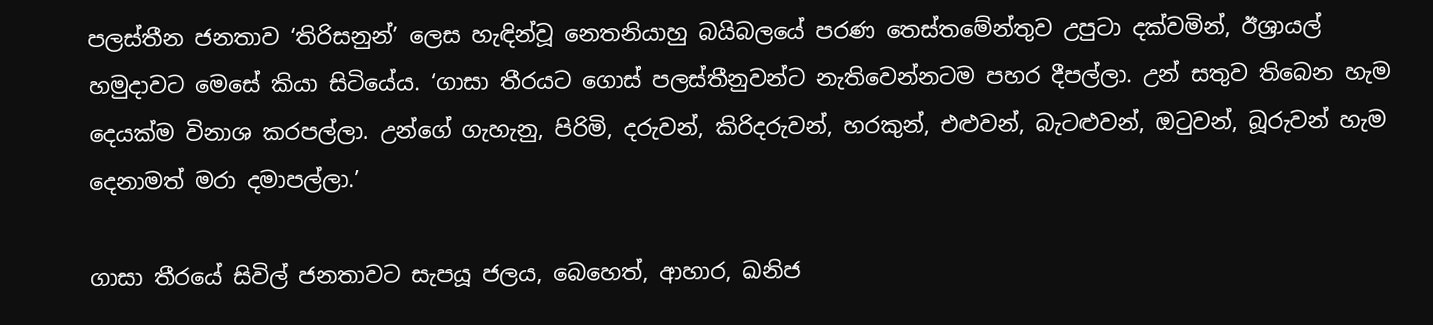පලස්තීන ජනතාව ‘තිරිසනුන්’ ලෙස හැඳින්වූ නෙතනියාහු බයිබලයේ පරණ තෙස්තමේන්තුව උපුටා දක්වමින්, ඊශ්‍රායල් හමුදාවට මෙසේ කියා සිටියේය. ‘ගාසා තීරයට ගොස් පලස්තීනුවන්ට නැතිවෙන්නටම පහර දීපල්ලා. උන් සතුව තිබෙන හැම දෙයක්ම විනාශ කරපල්ලා. උන්ගේ ගැහැනු, පිරිමි, දරුවන්, කිරිදරුවන්, හරකුන්, එළුවන්, බැටළුවන්, ඔටුවන්, බූරුවන් හැම දෙනාමත් මරා දමාපල්ලා.’

ගාසා තීරයේ සිවිල් ජනතාවට සැපයූ ජලය, බෙහෙත්, ආහාර, ඛනිජ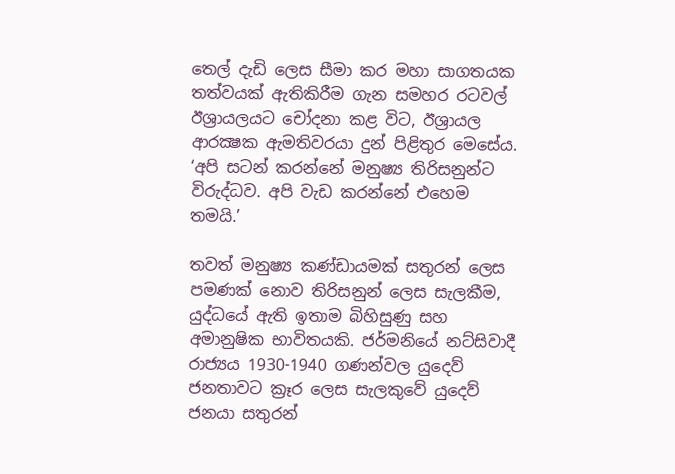තෙල් දැඩි ලෙස සීමා කර මහා සාගතයක තත්වයක් ඇතිකිරීම ගැන සමහර රටවල් ඊශ්‍රායලයට චෝදනා කළ විට, ඊශ්‍රායල ආරක්‍ෂක ඇමතිවරයා දුන් පිළිතුර මෙසේය. ‘අපි සටන් කරන්නේ මනුෂ්‍ය තිරිසනුන්ට විරුද්ධව. අපි වැඩ කරන්නේ එහෙම තමයි.’

තවත් මනුෂ්‍ය කණ්ඩායමක් සතුරන් ලෙස පමණක් නොව තිරිසනුන් ලෙස සැලකීම, යුද්ධයේ ඇති ඉතාම බිහිසුණු සහ අමානුෂික භාවිතයකි. ජර්මනියේ නට්සිවාදී රාජ්‍යය 1930-1940 ගණන්වල යුදෙව් ජනතාවට ක්‍රෑර ලෙස සැලකුවේ යුදෙව් ජනයා සතුරන්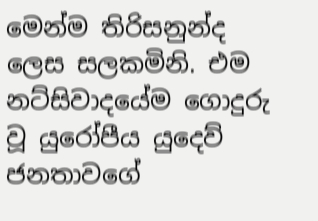මෙන්ම තිරිසනුන්ද ලෙස සලකමිනි. එම නට්සිවාදයේම ගොදුරු වූ යුරෝපීය යුදෙව් ජනතාවගේ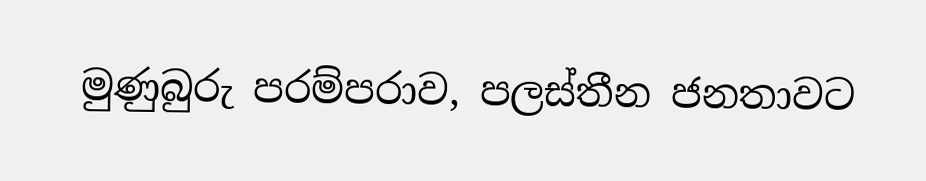මුණුබුරු පරම්පරාව, පලස්තීන ජනතාවට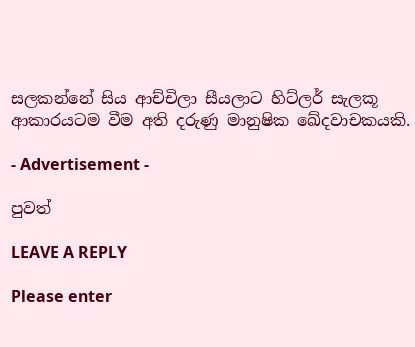සලකන්නේ සිය ආච්චිලා සීයලාට හිට්ලර් සැලකූ ආකාරයටම වීම අති දරුණු මානුෂික ඛේදවාචකයකි.

- Advertisement -

පුවත්

LEAVE A REPLY

Please enter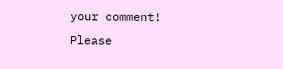your comment!
Please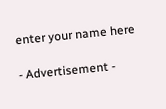enter your name here

- Advertisement -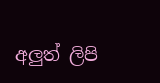අලුත් ලිපි